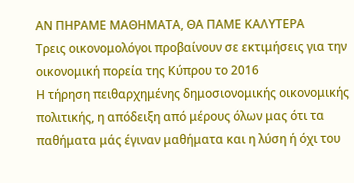ΑΝ ΠΗΡΑΜΕ ΜΑΘΗΜΑΤΑ, ΘΑ ΠΑΜΕ ΚΑΛΥΤΕΡΑ
Τρεις οικονομολόγοι προβαίνουν σε εκτιμήσεις για την οικονομική πορεία της Κύπρου το 2016
Η τήρηση πειθαρχημένης δημοσιονομικής οικονομικής πολιτικής, η απόδειξη από μέρους όλων μας ότι τα παθήματα μάς έγιναν μαθήματα και η λύση ή όχι του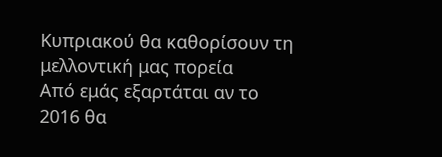Κυπριακού θα καθορίσουν τη μελλοντική μας πορεία
Από εμάς εξαρτάται αν το 2016 θα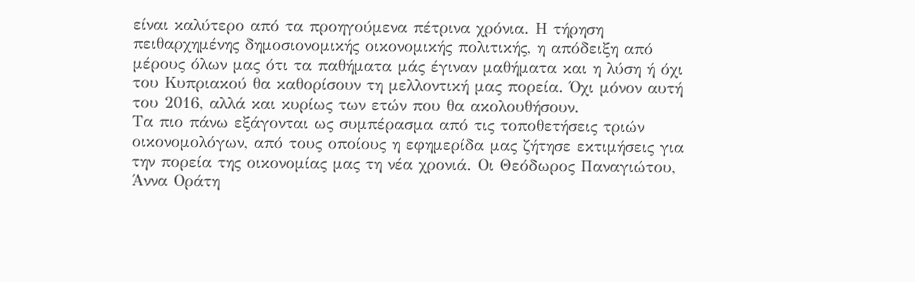είναι καλύτερο από τα προηγούμενα πέτρινα χρόνια. Η τήρηση πειθαρχημένης δημοσιονομικής οικονομικής πολιτικής, η απόδειξη από μέρους όλων μας ότι τα παθήματα μάς έγιναν μαθήματα και η λύση ή όχι του Κυπριακού θα καθορίσουν τη μελλοντική μας πορεία. Όχι μόνον αυτή του 2016, αλλά και κυρίως των ετών που θα ακολουθήσουν.
Τα πιο πάνω εξάγονται ως συμπέρασμα από τις τοποθετήσεις τριών οικονομολόγων, από τους οποίους η εφημερίδα μας ζήτησε εκτιμήσεις για την πορεία της οικονομίας μας τη νέα χρονιά. Οι Θεόδωρος Παναγιώτου, Άννα Οράτη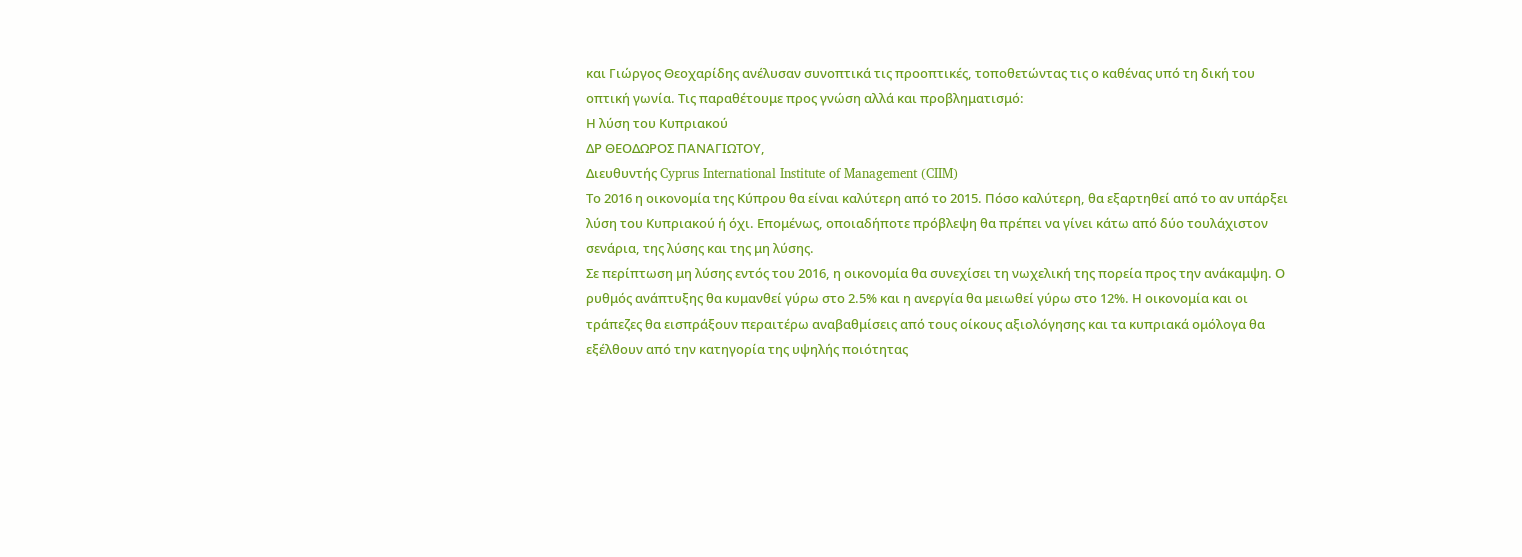και Γιώργος Θεοχαρίδης ανέλυσαν συνοπτικά τις προοπτικές, τοποθετώντας τις ο καθένας υπό τη δική του οπτική γωνία. Τις παραθέτουμε προς γνώση αλλά και προβληματισμό:
Η λύση του Κυπριακού
ΔΡ ΘΕΟΔΩΡΟΣ ΠΑΝΑΓΙΩΤΟΥ,
Διευθυντής Cyprus International Institute of Management (CIIM)
Το 2016 η οικονομία της Κύπρου θα είναι καλύτερη από το 2015. Πόσο καλύτερη, θα εξαρτηθεί από το αν υπάρξει λύση του Κυπριακού ή όχι. Επομένως, οποιαδήποτε πρόβλεψη θα πρέπει να γίνει κάτω από δύο τουλάχιστον σενάρια, της λύσης και της μη λύσης.
Σε περίπτωση μη λύσης εντός του 2016, η οικονομία θα συνεχίσει τη νωχελική της πορεία προς την ανάκαμψη. Ο ρυθμός ανάπτυξης θα κυμανθεί γύρω στο 2.5% και η ανεργία θα μειωθεί γύρω στο 12%. Η οικονομία και οι τράπεζες θα εισπράξουν περαιτέρω αναβαθμίσεις από τους οίκους αξιολόγησης και τα κυπριακά ομόλογα θα εξέλθουν από την κατηγορία της υψηλής ποιότητας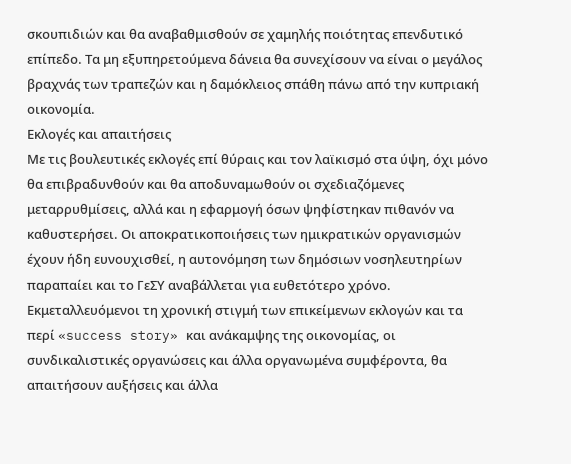σκουπιδιών και θα αναβαθμισθούν σε χαμηλής ποιότητας επενδυτικό επίπεδο. Τα μη εξυπηρετούμενα δάνεια θα συνεχίσουν να είναι ο μεγάλος βραχνάς των τραπεζών και η δαμόκλειος σπάθη πάνω από την κυπριακή οικονομία.
Εκλογές και απαιτήσεις
Με τις βουλευτικές εκλογές επί θύραις και τον λαϊκισμό στα ύψη, όχι μόνο θα επιβραδυνθούν και θα αποδυναμωθούν οι σχεδιαζόμενες μεταρρυθμίσεις, αλλά και η εφαρμογή όσων ψηφίστηκαν πιθανόν να καθυστερήσει. Οι αποκρατικοποιήσεις των ημικρατικών οργανισμών έχουν ήδη ευνουχισθεί, η αυτονόμηση των δημόσιων νοσηλευτηρίων παραπαίει και το ΓεΣΥ αναβάλλεται για ευθετότερο χρόνο.
Εκμεταλλευόμενοι τη χρονική στιγμή των επικείμενων εκλογών και τα περί «success story» και ανάκαμψης της οικονομίας, οι συνδικαλιστικές οργανώσεις και άλλα οργανωμένα συμφέροντα, θα απαιτήσουν αυξήσεις και άλλα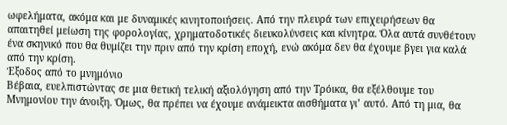ωφελήματα, ακόμα και με δυναμικές κινητοποιήσεις. Από την πλευρά των επιχειρήσεων θα απαιτηθεί μείωση της φορολογίας, χρηματοδοτικές διευκολύνσεις και κίνητρα. Όλα αυτά συνθέτουν ένα σκηνικό που θα θυμίζει την πριν από την κρίση εποχή, ενώ ακόμα δεν θα έχουμε βγει για καλά από την κρίση.
Έξοδος από το μνημόνιο
Βέβαια, ευελπιστώντας σε μια θετική τελική αξιολόγηση από την Τρόικα, θα εξέλθουμε του Μνημονίου την άνοιξη. Όμως, θα πρέπει να έχουμε ανάμεικτα αισθήματα γι’ αυτό. Από τη μια, θα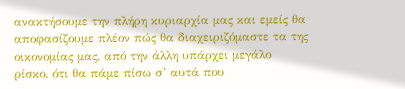ανακτήσουμε την πλήρη κυριαρχία μας και εμείς θα αποφασίζουμε πλέον πώς θα διαχειριζόμαστε τα της οικονομίας μας, από την άλλη υπάρχει μεγάλο ρίσκο, ότι θα πάμε πίσω σ’ αυτά που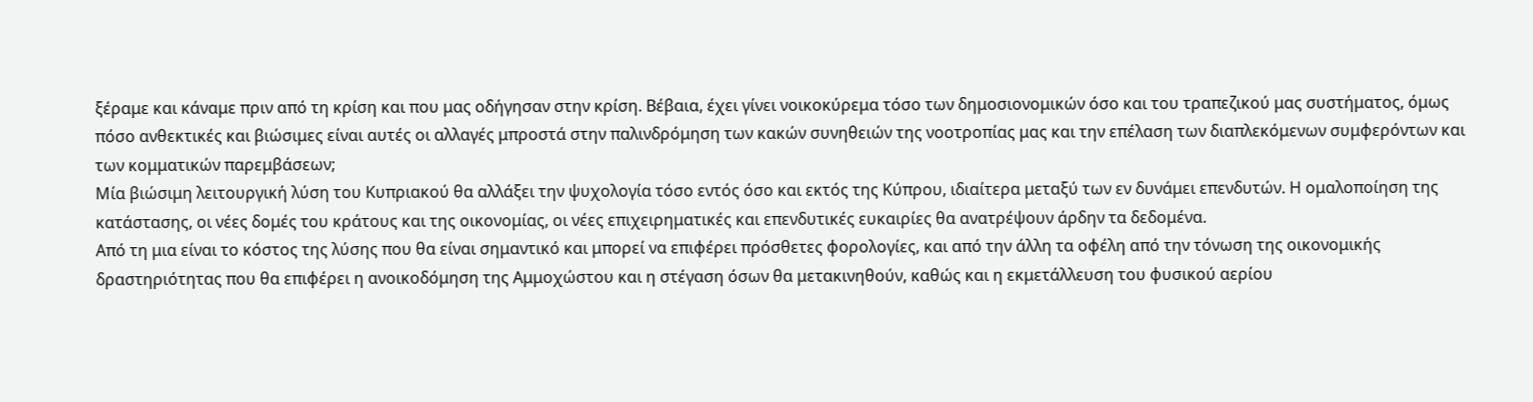ξέραμε και κάναμε πριν από τη κρίση και που μας οδήγησαν στην κρίση. Βέβαια, έχει γίνει νοικοκύρεμα τόσο των δημοσιονομικών όσο και του τραπεζικού μας συστήματος, όμως πόσο ανθεκτικές και βιώσιμες είναι αυτές οι αλλαγές μπροστά στην παλινδρόμηση των κακών συνηθειών της νοοτροπίας μας και την επέλαση των διαπλεκόμενων συμφερόντων και των κομματικών παρεμβάσεων;
Μία βιώσιμη λειτουργική λύση του Κυπριακού θα αλλάξει την ψυχολογία τόσο εντός όσο και εκτός της Κύπρου, ιδιαίτερα μεταξύ των εν δυνάμει επενδυτών. Η ομαλοποίηση της κατάστασης, οι νέες δομές του κράτους και της οικονομίας, οι νέες επιχειρηματικές και επενδυτικές ευκαιρίες θα ανατρέψουν άρδην τα δεδομένα.
Από τη μια είναι το κόστος της λύσης που θα είναι σημαντικό και μπορεί να επιφέρει πρόσθετες φορολογίες, και από την άλλη τα οφέλη από την τόνωση της οικονομικής δραστηριότητας που θα επιφέρει η ανοικοδόμηση της Αμμοχώστου και η στέγαση όσων θα μετακινηθούν, καθώς και η εκμετάλλευση του φυσικού αερίου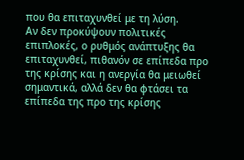που θα επιταχυνθεί με τη λύση.
Αν δεν προκύψουν πολιτικές επιπλοκές, ο ρυθμός ανάπτυξης θα επιταχυνθεί, πιθανόν σε επίπεδα προ της κρίσης και η ανεργία θα μειωθεί σημαντικά, αλλά δεν θα φτάσει τα επίπεδα της προ της κρίσης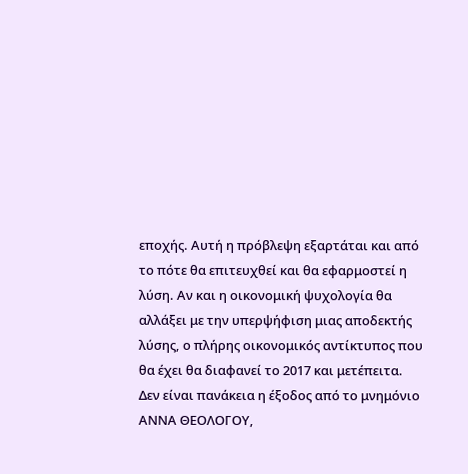εποχής. Αυτή η πρόβλεψη εξαρτάται και από το πότε θα επιτευχθεί και θα εφαρμοστεί η λύση. Αν και η οικονομική ψυχολογία θα αλλάξει με την υπερψήφιση μιας αποδεκτής λύσης, ο πλήρης οικονομικός αντίκτυπος που θα έχει θα διαφανεί το 2017 και μετέπειτα.
Δεν είναι πανάκεια η έξοδος από το μνημόνιο
ΑΝΝΑ ΘΕΟΛΟΓΟΥ,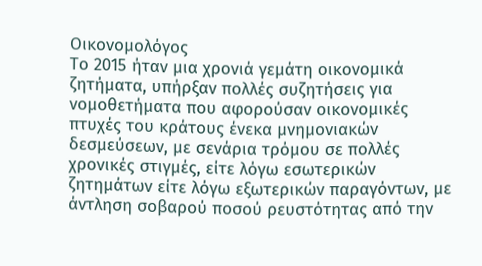Οικονομολόγος
Το 2015 ήταν μια χρονιά γεμάτη οικονομικά ζητήματα, υπήρξαν πολλές συζητήσεις για νομοθετήματα που αφορούσαν οικονομικές πτυχές του κράτους ένεκα μνημονιακών δεσμεύσεων, με σενάρια τρόμου σε πολλές χρονικές στιγμές, είτε λόγω εσωτερικών ζητημάτων είτε λόγω εξωτερικών παραγόντων, με άντληση σοβαρού ποσού ρευστότητας από την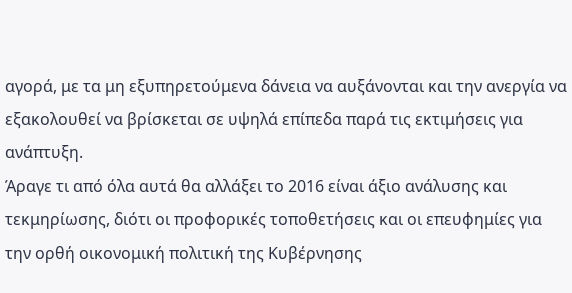αγορά, με τα μη εξυπηρετούμενα δάνεια να αυξάνονται και την ανεργία να εξακολουθεί να βρίσκεται σε υψηλά επίπεδα παρά τις εκτιμήσεις για ανάπτυξη.
Άραγε τι από όλα αυτά θα αλλάξει το 2016 είναι άξιο ανάλυσης και τεκμηρίωσης, διότι οι προφορικές τοποθετήσεις και οι επευφημίες για την ορθή οικονομική πολιτική της Κυβέρνησης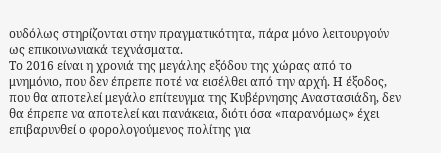ουδόλως στηρίζονται στην πραγματικότητα, πάρα μόνο λειτουργούν ως επικοινωνιακά τεχνάσματα.
Το 2016 είναι η χρονιά της μεγάλης εξόδου της χώρας από το μνημόνιο, που δεν έπρεπε ποτέ να εισέλθει από την αρχή. Η έξοδος, που θα αποτελεί μεγάλο επίτευγμα της Κυβέρνησης Αναστασιάδη, δεν θα έπρεπε να αποτελεί και πανάκεια, διότι όσα «παρανόμως» έχει επιβαρυνθεί ο φορολογούμενος πολίτης για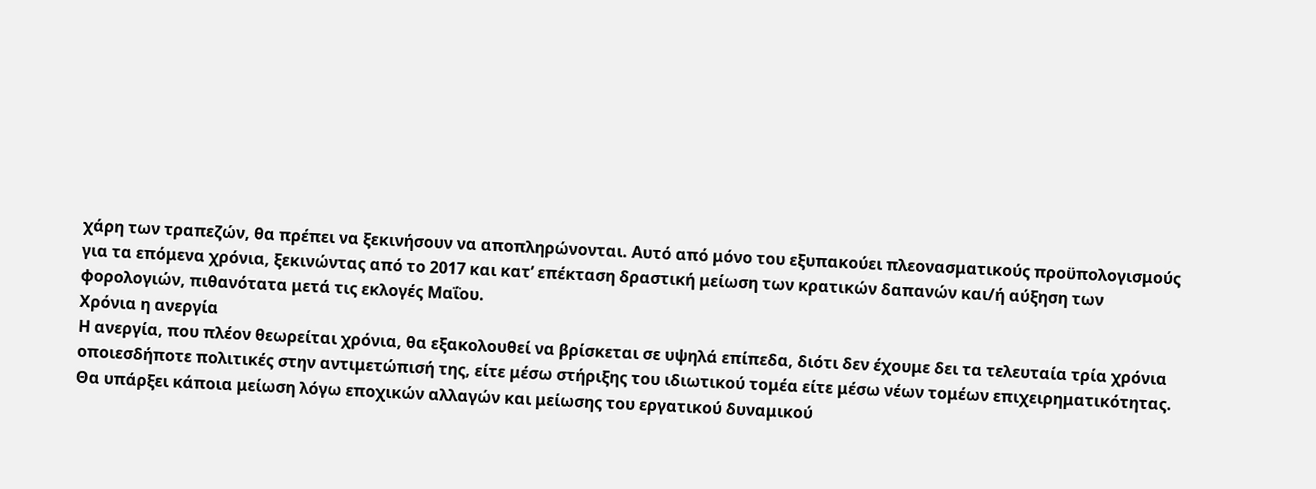χάρη των τραπεζών, θα πρέπει να ξεκινήσουν να αποπληρώνονται. Αυτό από μόνο του εξυπακούει πλεονασματικούς προϋπολογισμούς για τα επόμενα χρόνια, ξεκινώντας από το 2017 και κατ’ επέκταση δραστική μείωση των κρατικών δαπανών και/ή αύξηση των φορολογιών, πιθανότατα μετά τις εκλογές Μαΐου.
Χρόνια η ανεργία
Η ανεργία, που πλέον θεωρείται χρόνια, θα εξακολουθεί να βρίσκεται σε υψηλά επίπεδα, διότι δεν έχουμε δει τα τελευταία τρία χρόνια οποιεσδήποτε πολιτικές στην αντιμετώπισή της, είτε μέσω στήριξης του ιδιωτικού τομέα είτε μέσω νέων τομέων επιχειρηματικότητας. Θα υπάρξει κάποια μείωση λόγω εποχικών αλλαγών και μείωσης του εργατικού δυναμικού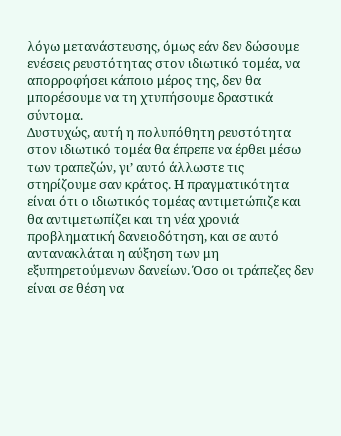λόγω μετανάστευσης, όμως εάν δεν δώσουμε ενέσεις ρευστότητας στον ιδιωτικό τομέα, να απορροφήσει κάποιο μέρος της, δεν θα μπορέσουμε να τη χτυπήσουμε δραστικά σύντομα.
Δυστυχώς, αυτή η πολυπόθητη ρευστότητα στον ιδιωτικό τομέα θα έπρεπε να έρθει μέσω των τραπεζών, γι’ αυτό άλλωστε τις στηρίζουμε σαν κράτος. Η πραγματικότητα είναι ότι ο ιδιωτικός τομέας αντιμετώπιζε και θα αντιμετωπίζει και τη νέα χρονιά προβληματική δανειοδότηση, και σε αυτό αντανακλάται η αύξηση των μη εξυπηρετούμενων δανείων. Όσο οι τράπεζες δεν είναι σε θέση να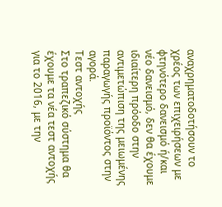αναχρηματοδοτήσουν το χρέος των επιχειρήσεων με φτηνότερο δανεισμό ή/και νέο δανεισμό, δεν θα έχουμε ιδιαίτερη πρόοδο στην αντιμετώπιση της μειωμένης παραγωγής προϊόντος στην αγορά.
Τεστ αντοχής
Στο τραπεζικό σύστημα θα έχουμε τα νέα τεστ αντοχής για το 2016, με την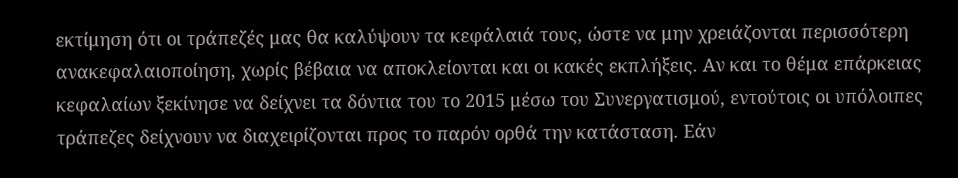εκτίμηση ότι οι τράπεζές μας θα καλύψουν τα κεφάλαιά τους, ώστε να μην χρειάζονται περισσότερη ανακεφαλαιοποίηση, χωρίς βέβαια να αποκλείονται και οι κακές εκπλήξεις. Αν και το θέμα επάρκειας κεφαλαίων ξεκίνησε να δείχνει τα δόντια του το 2015 μέσω του Συνεργατισμού, εντούτοις οι υπόλοιπες τράπεζες δείχνουν να διαχειρίζονται προς το παρόν ορθά την κατάσταση. Εάν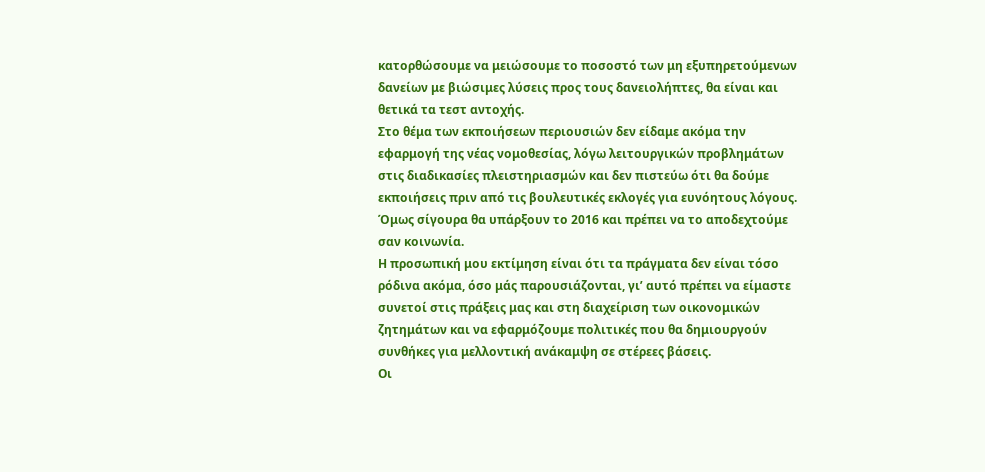κατορθώσουμε να μειώσουμε το ποσοστό των μη εξυπηρετούμενων δανείων με βιώσιμες λύσεις προς τους δανειολήπτες, θα είναι και θετικά τα τεστ αντοχής.
Στο θέμα των εκποιήσεων περιουσιών δεν είδαμε ακόμα την εφαρμογή της νέας νομοθεσίας, λόγω λειτουργικών προβλημάτων στις διαδικασίες πλειστηριασμών και δεν πιστεύω ότι θα δούμε εκποιήσεις πριν από τις βουλευτικές εκλογές για ευνόητους λόγους. Όμως σίγουρα θα υπάρξουν το 2016 και πρέπει να το αποδεχτούμε σαν κοινωνία.
Η προσωπική μου εκτίμηση είναι ότι τα πράγματα δεν είναι τόσο ρόδινα ακόμα, όσο μάς παρουσιάζονται, γι’ αυτό πρέπει να είμαστε συνετοί στις πράξεις μας και στη διαχείριση των οικονομικών ζητημάτων και να εφαρμόζουμε πολιτικές που θα δημιουργούν συνθήκες για μελλοντική ανάκαμψη σε στέρεες βάσεις.
Οι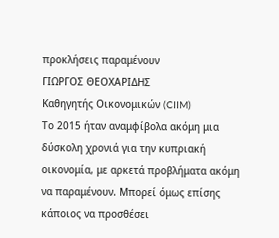προκλήσεις παραμένουν
ΓΙΩΡΓΟΣ ΘΕΟΧΑΡΙΔΗΣ
Καθηγητής Οικονομικών (CIIM)
Το 2015 ήταν αναμφίβολα ακόμη μια δύσκολη χρονιά για την κυπριακή οικονομία, με αρκετά προβλήματα ακόμη να παραμένουν. Μπορεί όμως επίσης κάποιος να προσθέσει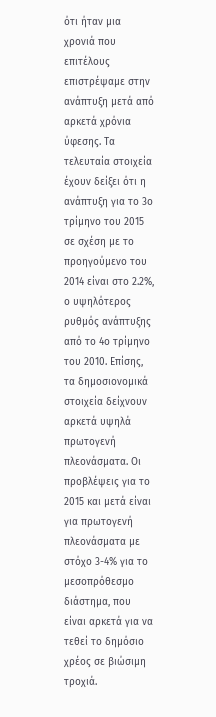ότι ήταν μια χρονιά που επιτέλους επιστρέψαμε στην ανάπτυξη μετά από αρκετά χρόνια ύφεσης. Τα τελευταία στοιχεία έχουν δείξει ότι η ανάπτυξη για το 3ο τρίμηνο του 2015 σε σχέση με το προηγούμενο του 2014 είναι στο 2.2%, ο υψηλότερος ρυθμός ανάπτυξης από το 4ο τρίμηνο του 2010. Επίσης, τα δημοσιονομικά στοιχεία δείχνουν αρκετά υψηλά πρωτογενή πλεονάσματα. Οι προβλέψεις για το 2015 και μετά είναι για πρωτογενή πλεονάσματα με στόχο 3-4% για το μεσοπρόθεσμο διάστημα, που είναι αρκετά για να τεθεί το δημόσιο χρέος σε βιώσιμη τροχιά.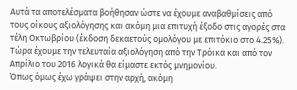Αυτά τα αποτελέσματα βοήθησαν ώστε να έχουμε αναβαθμίσεις από τους οίκους αξιολόγησης και ακόμη μια επιτυχή έξοδο στις αγορές στα τέλη Οκτωβρίου (έκδοση δεκαετούς ομολόγου με επιτόκιο στο 4.25%). Τώρα έχουμε την τελευταία αξιολόγηση από την Τρόικα και από τον Απρίλιο του 2016 λογικά θα είμαστε εκτός μνημονίου.
Όπως όμως έχω γράψει στην αρχή, ακόμη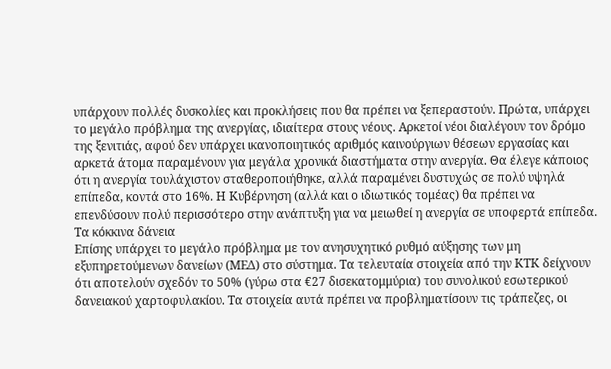υπάρχουν πολλές δυσκολίες και προκλήσεις που θα πρέπει να ξεπεραστούν. Πρώτα, υπάρχει το μεγάλο πρόβλημα της ανεργίας, ιδιαίτερα στους νέους. Αρκετοί νέοι διαλέγουν τον δρόμο της ξενιτιάς, αφού δεν υπάρχει ικανοποιητικός αριθμός καινούργιων θέσεων εργασίας και αρκετά άτομα παραμένουν για μεγάλα χρονικά διαστήματα στην ανεργία. Θα έλεγε κάποιος ότι η ανεργία τουλάχιστον σταθεροποιήθηκε, αλλά παραμένει δυστυχώς σε πολύ υψηλά επίπεδα, κοντά στο 16%. Η Κυβέρνηση (αλλά και ο ιδιωτικός τομέας) θα πρέπει να επενδύσουν πολύ περισσότερο στην ανάπτυξη για να μειωθεί η ανεργία σε υποφερτά επίπεδα.
Τα κόκκινα δάνεια
Επίσης υπάρχει το μεγάλο πρόβλημα με τον ανησυχητικό ρυθμό αύξησης των μη εξυπηρετούμενων δανείων (ΜΕΔ) στο σύστημα. Τα τελευταία στοιχεία από την ΚΤΚ δείχνουν ότι αποτελούν σχεδόν το 50% (γύρω στα €27 δισεκατομμύρια) του συνολικού εσωτερικού δανειακού χαρτοφυλακίου. Τα στοιχεία αυτά πρέπει να προβληματίσουν τις τράπεζες, οι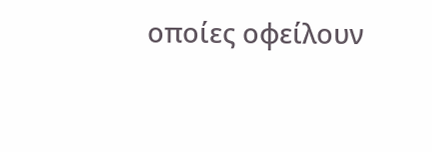οποίες οφείλουν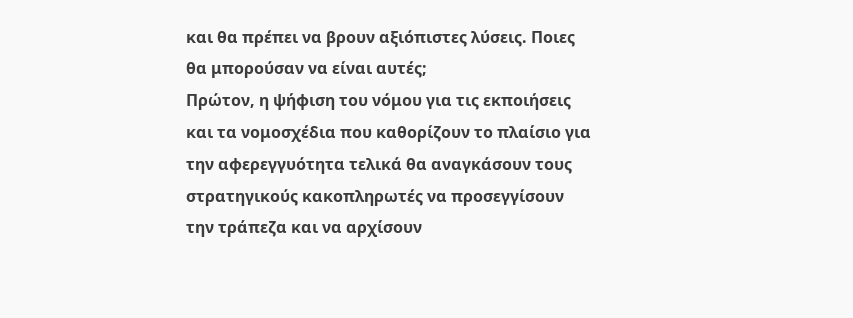και θα πρέπει να βρουν αξιόπιστες λύσεις. Ποιες θα μπορούσαν να είναι αυτές;
Πρώτον, η ψήφιση του νόμου για τις εκποιήσεις και τα νομοσχέδια που καθορίζουν το πλαίσιο για την αφερεγγυότητα τελικά θα αναγκάσουν τους στρατηγικούς κακοπληρωτές να προσεγγίσουν την τράπεζα και να αρχίσουν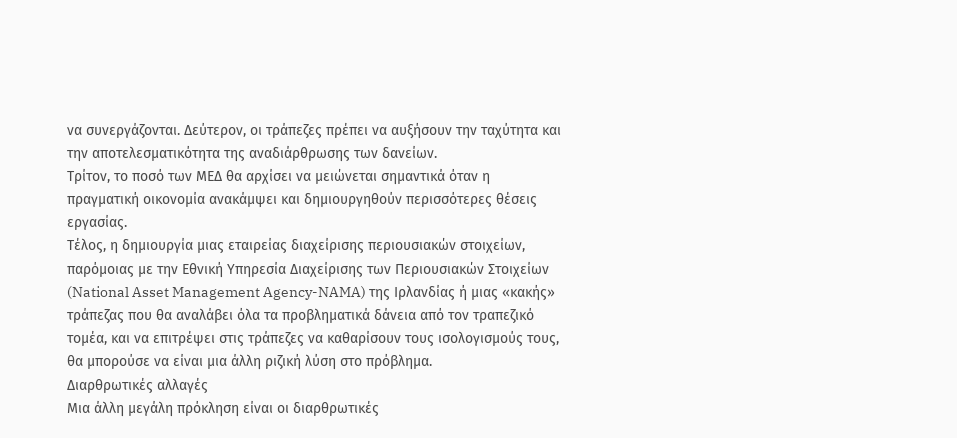να συνεργάζονται. Δεύτερον, οι τράπεζες πρέπει να αυξήσουν την ταχύτητα και την αποτελεσματικότητα της αναδιάρθρωσης των δανείων.
Τρίτον, το ποσό των ΜΕΔ θα αρχίσει να μειώνεται σημαντικά όταν η πραγματική οικονομία ανακάμψει και δημιουργηθούν περισσότερες θέσεις εργασίας.
Τέλος, η δημιουργία μιας εταιρείας διαχείρισης περιουσιακών στοιχείων, παρόμοιας με την Εθνική Υπηρεσία Διαχείρισης των Περιουσιακών Στοιχείων (National Asset Management Agency-NAMA) της Ιρλανδίας ή μιας «κακής» τράπεζας που θα αναλάβει όλα τα προβληματικά δάνεια από τον τραπεζικό τομέα, και να επιτρέψει στις τράπεζες να καθαρίσουν τους ισολογισμούς τους, θα μπορούσε να είναι μια άλλη ριζική λύση στο πρόβλημα.
Διαρθρωτικές αλλαγές
Μια άλλη μεγάλη πρόκληση είναι οι διαρθρωτικές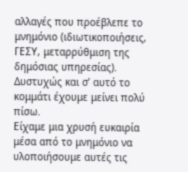αλλαγές που προέβλεπε το μνημόνιο (ιδιωτικοποιήσεις, ΓΕΣΥ, μεταρρύθμιση της δημόσιας υπηρεσίας). Δυστυχώς και σ’ αυτό το κομμάτι έχουμε μείνει πολύ πίσω.
Είχαμε μια χρυσή ευκαιρία μέσα από το μνημόνιο να υλοποιήσουμε αυτές τις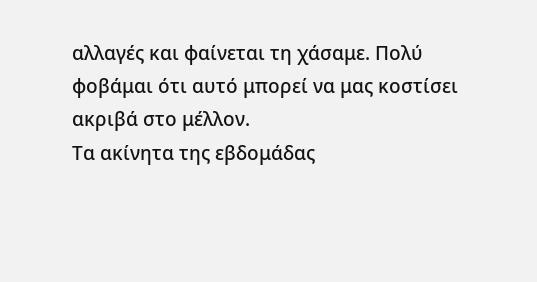αλλαγές και φαίνεται τη χάσαμε. Πολύ φοβάμαι ότι αυτό μπορεί να μας κοστίσει ακριβά στο μέλλον.
Τα ακίνητα της εβδομάδας